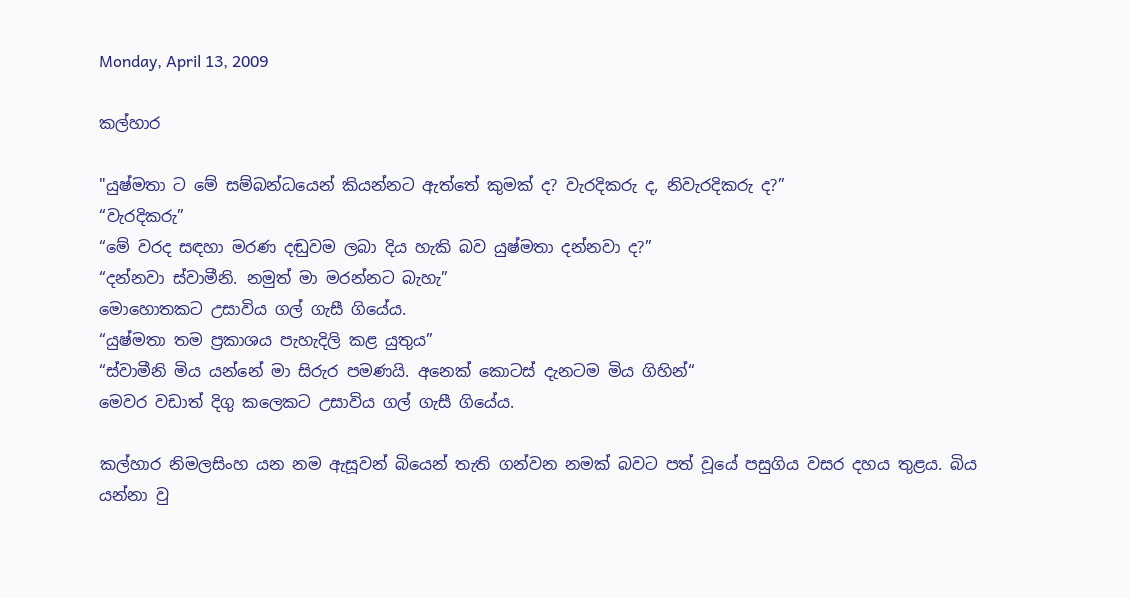Monday, April 13, 2009

කල්හාර

"යුෂ්මතා ට මේ සම්බන්ධයෙන් කියන්නට ඇත්තේ කුමක් ද? වැරදිකරු ද, නිවැරදිකරු ද?”
“වැරදිකරු”
“මේ වරද සඳහා මරණ දඬුවම ලබා දිය හැකි බව යුෂ්මතා දන්නවා ද?”
“දන්නවා ස්වාමීනි. නමුත් මා මරන්නට බැහැ”
මොහොතකට උසාවිය ගල් ගැසී ගියේය.
“යුෂ්මතා තම ප්‍රකාශය පැහැදිලි කළ යුතුය”
“ස්වාමීනි මිය යන්නේ මා සිරුර පමණයි. අනෙක් කොටස් දැනටම මිය ගිහින්“
මෙවර වඩාත් දිගු කලෙකට උසාවිය ගල් ගැසී ගියේය.

කල්හාර නිමලසිංහ යන නම ඇසූවන් බියෙන් තැති ගන්වන නමක් බවට පත් වූයේ පසුගිය වසර දහය තුළය. බිය යන්නා වු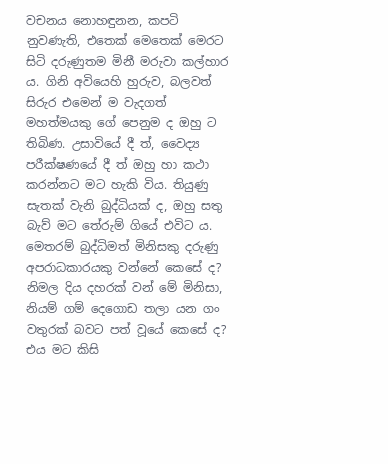වචනය නොහඳුනන, කපටි නුවණැති, එතෙක් මෙතෙක් මෙරට සිටි දරුණුතම මිනී මරුවා කල්හාර ය. ගිනි අවියෙහි හුරුව, බලවත් සිරුර එමෙන් ම වැදගත් මහත්මයකු ගේ පෙනුම ද ඔහු ට තිබිණ. උසාවියේ දී ත්, වෛද්‍ය පරීක්ෂණයේ දී ත් ඔහු හා කථා කරන්නට මට හැකි විය. තියුණු සැතක් වැනි බුද්ධියක් ද, ඔහු සතු බැව් මට තේරුම් ගියේ එවිට ය. මෙතරම් බුද්ධිමත් මිනිසකු දරුණු අපරාධකාරයකු වන්නේ කෙසේ ද? නිමල දිය දහරක් වන් මේ මිනිසා, නියම් ගම් දෙගොඩ තලා යන ගං වතුරක් බවට පත් වූයේ කෙසේ ද? එය මට කිසි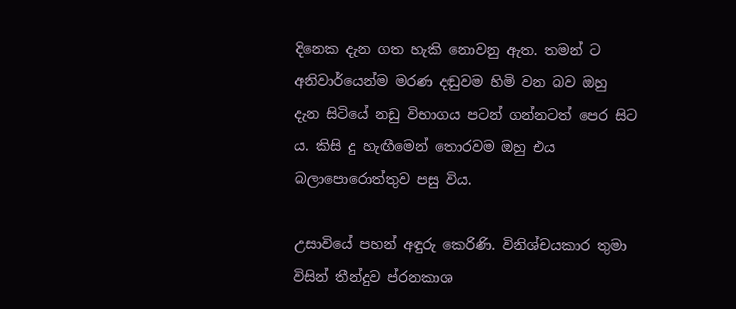දිනෙක දැන ගත හැකි නොවනු ඇත. තමන් ට අනිවාර්යෙන්ම මරණ දඬුවම හිමි වන බව ඔහු දැන සිටියේ නඩු විභාගය පටන් ගන්නටත් පෙර සිට ය. කිසි දු හැඟීමෙන් තොරවම ඔහු එය බලාපොරොත්තුව පසු විය.

උසාවියේ පහන් අඳුරු කෙරිණි. විනිශ්චයකාර තුමා විසින් තීන්දුව ප්රනකාශ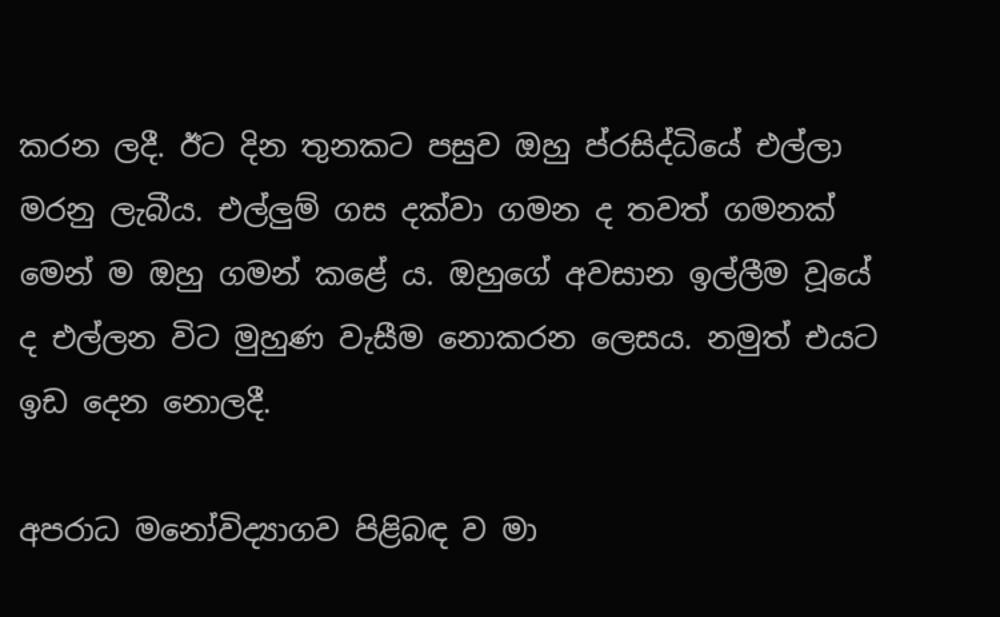කරන ලදී. ඊට දින තුනකට පසුව ඔහු ප්රසිද්ධියේ එල්ලා මරනු ලැබීය. එල්ලුම් ගස දක්වා ගමන ද තවත් ගමනක් මෙන් ම ඔහු ගමන් කළේ ය. ඔහුගේ අවසාන ඉල්ලීම වූයේ ද එල්ලන විට මුහුණ වැසීම නොකරන ලෙසය. නමුත් එයට ඉඩ දෙන නොලදී.

අපරාධ මනෝවිද්‍යාගව පිළිබඳ ව මා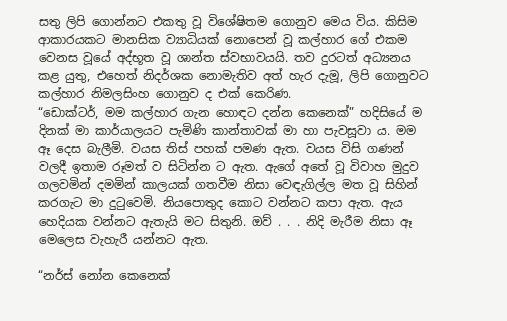සතු ලිපි ගොන්නට එකතු වූ විශේෂිතම ගොනුව මෙය විය. කිසිම ආකාරයකට මානසික ව්‍යාධියක් නොපෙන් වූ කල්හාර ගේ එකම වෙනස වූයේ අද්භූත වූ ශාන්ත ස්වභාවයයි. තව දුරටත් අධ්‍යනය කළ යුතු, එහෙත් නිදර්ශක නොමැතිව අත් හැර දැමූ, ලිපි ගොනුවට කල්හාර නිමලසිංහ ගොනුව ද එක් කෙරිණ.
“ඩොක්ටර්, මම කල්හාර ගැන හොඳට දන්න කෙනෙක්” හදිසියේ ම දිනක් මා කාර්යාලයට පැමිණි කාන්තාවක් මා හා පැවසූවා ය. මම ඈ දෙස බැලීමි. වයස තිස් පහක් පමණ ඇත. වයස විසි ගණන් වලදී ඉතාම රූමත් ව සිටින්න ට ඇත. ඇගේ අතේ වූ විවාහ මුදුව ගලවමින් දමමින් කාලයක් ගතවීම නිසා වෙඳැගිල්ල මත වූ සිහින් කරගැට මා දුටුවෙමි. නියපොතුද කොට වන්නට කපා ඇත. ඇය හෙදියක වන්නට ඇතැයි මට සිතුනි. ඔව් . . . නිදි මැරීම නිසා ඈ මෙලෙස වැහැරී යන්නට ඇත.

“නර්ස් නෝන කෙනෙක්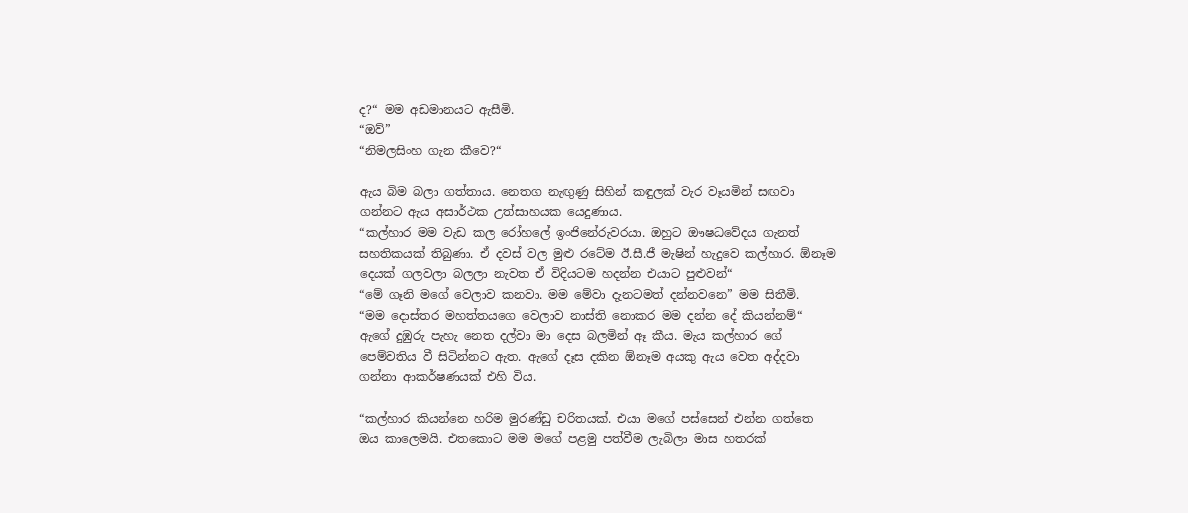ද?“ මම අඩමානයට ඇසීමි.
“ඔව්”
“නිමලසිංහ ගැන කීවෙ?“

ඇය බිම බලා ගත්තාය. නෙතග නැඟුණු සිහින් කඳුලක් වැර වෑයමින් සඟවා ගන්නට ඇය අසාර්ථක උත්සාහයක යෙදුණාය.
“කල්හාර මම වැඩ කල රෝහලේ ඉංජිනේරුවරයා. ඔහුට ඖෂධවේදය ගැනත් සහතිකයක් තිබුණා. ඒ දවස් වල මුළු රටේම ඊ.සී.ජී මැෂින් හැදුවෙ කල්හාර. ඕනෑම දෙයක් ගලවලා බලලා නැවත ඒ විදියටම හදන්න එයාට පුළුවන්“
“මේ ගෑනි මගේ වෙලාව කනවා. මම මේවා දැනටමත් දන්නවනෙ” මම සිතීමි.
“මම දොස්තර මහත්තයගෙ වෙලාව නාස්ති නොකර මම දන්න දේ කියන්නම්“ ඇගේ දුඹුරු පැහැ නෙත දල්වා මා දෙස බලමින් ඈ කීය. මැය කල්හාර ගේ පෙම්වතිය වී සිටින්නට ඇත. ඇගේ දෑස දකින ඕනෑම අයකු ඇය වෙත අද්දවා ගන්නා ආකර්ෂණයක් එහි විය.

“කල්හාර කියන්නෙ හරිම මුරණ්ඩු චරිතයක්. එයා මගේ පස්සෙන් එන්න ගත්තෙ ඔය කාලෙමයි. එතකොට මම මගේ පළමු පත්වීම ලැබිලා මාස හතරක්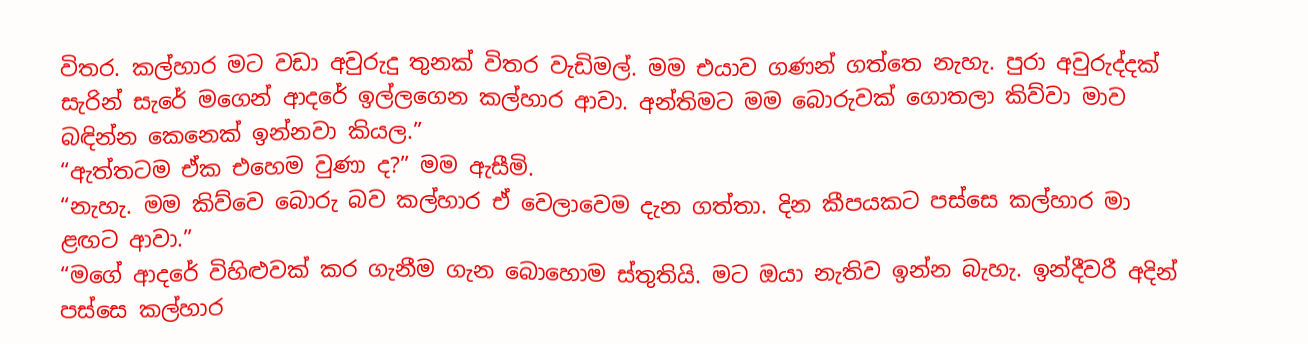විතර. කල්හාර මට වඩා අවුරුදු තුනක් විතර වැඩිමල්. මම එයාව ගණන් ගත්තෙ නැහැ. පුරා අවුරුද්දක් සැරින් සැරේ මගෙන් ආදරේ ඉල්ලගෙන කල්හාර ආවා. අන්තිමට මම බොරුවක් ගොතලා කිව්වා මාව බඳින්න කෙනෙක් ඉන්නවා කියල.”
“ඇත්තටම ඒක එහෙම වුණා ද?” මම ඇසීමි.
“නැහැ. මම කිව්වෙ බොරු බව කල්හාර ඒ වෙලාවෙම දැන ගත්තා. දින කීපයකට පස්සෙ කල්හාර මා ළඟට ආවා.”
“මගේ ආදරේ විහිළුවක් කර ගැනීම ගැන බොහොම ස්තුතියි. මට ඔයා නැතිව ඉන්න බැහැ. ඉන්දීවරී අදින් පස්සෙ කල්හාර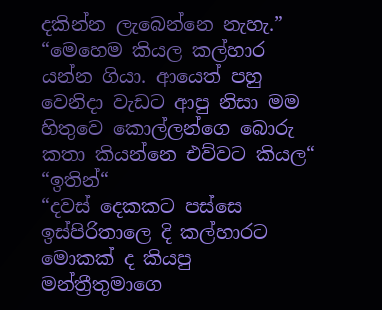දකින්න ලැබෙන්නෙ නැහැ.”
“මෙහෙම කියල කල්හාර යන්න ගියා. ආයෙත් පහු වෙනිදා වැඩට ආපු නිසා මම හිතුවෙ කොල්ලන්ගෙ බොරු කතා කියන්නෙ එව්වට කියල“
“ඉතින්“
“දවස් දෙකකට පස්සෙ ඉස්පිරිතාලෙ දි කල්හාරට මොකක් ද කියපු මන්ත්‍රීතුමාගෙ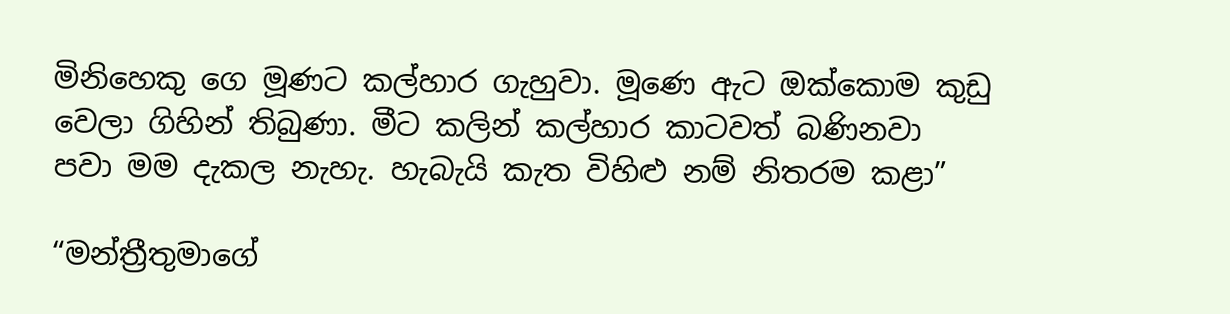මිනිහෙකු ගෙ මූණට කල්හාර ගැහුවා. මූණෙ ඇට ඔක්කොම කුඩු වෙලා ගිහින් තිබුණා. මීට කලින් කල්හාර කාටවත් බණිනවා පවා මම දැකල නැහැ. හැබැයි කැත විහිළු නම් නිතරම කළා”

“මන්ත්‍රීතුමාගේ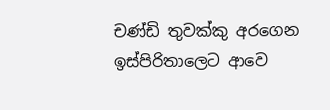චණ්ඩි තුවක්කු අරගෙන ඉස්පිරිතාලෙට ආවෙ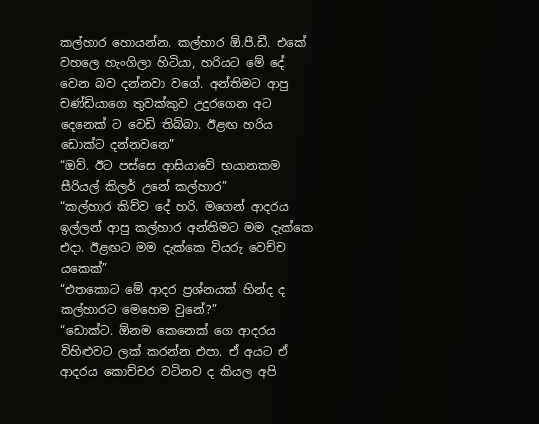කල්හාර හොයන්න. කල්හාර ඕ.පී.ඩී. එකේ වහලෙ හැංගිලා හිටියා, හරියට මේ දේ වෙන බව දන්නවා වගේ. අන්තිමට ආපු චණ්ඩියාගෙ තුවක්කුව උදුරගෙන අට දෙනෙක් ට වෙඩි තිබ්බා. ඊළඟ හරිය ඩොක්ට දන්නවනෙ”
“ඔව්. ඊට පස්සෙ ආසියාවේ භයානකම සීරියල් කිලර් උනේ කල්හාර”
“කල්හාර කිව්ව දේ හරි. මගෙන් ආදරය ඉල්ලන් ආපු කල්හාර අන්තිමට මම දැක්කෙ එදා. ඊළඟට මම දැක්කෙ වියරු වෙච්ච යකෙක්”
“එතකොට මේ ආදර ප්‍රශ්නයක් හින්ද ද කල්හාරට මෙහෙම වුනේ?”
“ඩොක්ට. ඕනම කෙනෙක් ගෙ ආදරය විහිළුවට ලක් කරන්න එපා. ඒ අයට ඒ ආදරය කොච්චර වටිනව ද කියල අපි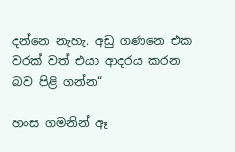දන්නෙ නැහැ. අඩු ගණනෙ එක වරක් වත් එයා ආදරය කරන බව පිළි ගන්න“

හංස ගමනින් ඈ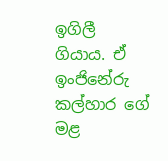ඉගිලී ගියාය. ඒ ඉංජිනේරු කල්හාර ගේ මළ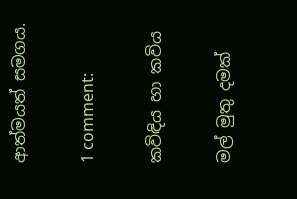ආත්මයත් සමගය.

1 comment:

කවිඳිය හා කවිය

මල් මුතු දමක්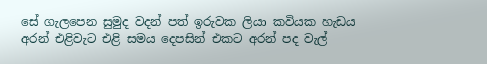සේ ගැලපෙන සුමුද වදන් පත් ඉරුවක ලියා කවියක හැඩය අරන් එළිවැට එළි සමය දෙපසින් එකට අරන් පද වැල්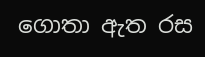ගොතා ඇත රස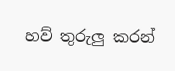හව් තුරුලු කරන්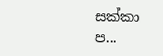සක්කා ප...